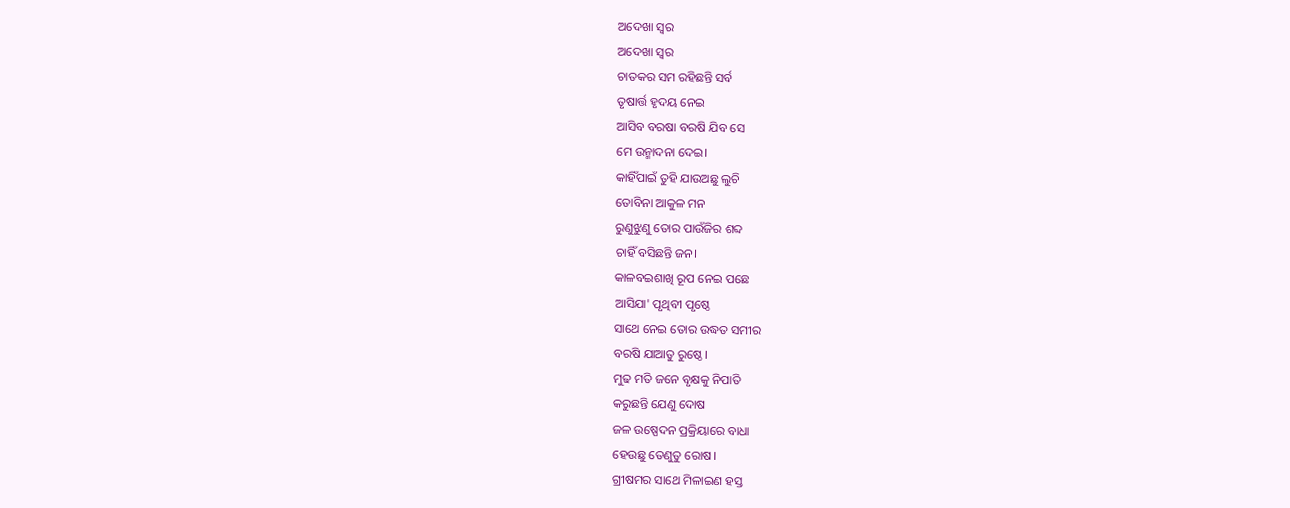ଅଦେଖା ସ୍ବର
ଅଦେଖା ସ୍ବର
ଚାତକର ସମ ରହିଛନ୍ତି ସର୍ବ
ତୃଷାର୍ତ୍ତ ହୃଦୟ ନେଇ
ଆସିବ ବରଷା ବରଷି ଯିବ ସେ
ମେ ଉନ୍ମାଦନା ଦେଇ।
କାହିଁପାଇଁ ତୁହି ଯାଉଅଛୁ ଲୁଚି
ତୋବିନା ଆକୁଳ ମନ
ରୁଣୁଝୁଣୁ ତୋର ପାଉଁଜିର ଶବ୍ଦ
ଚାହିଁ ବସିଛନ୍ତି ଜନ।
କାଳବଇଶାଖି ରୂପ ନେଇ ପଛେ
ଆସିଯା' ପୃଥିବୀ ପୃଷ୍ଠେ
ସାଥେ ନେଇ ତୋର ଉଦ୍ଧତ ସମୀର
ବରଷି ଯାଆତୁ ରୁଷ୍ଠେ।
ମୁଢ ମତି ଜନେ ବୃକ୍ଷକୁ ନିପାତି
କରୁଛନ୍ତି ଯେଣୁ ଦୋଷ
ଜଳ ଉଷ୍ପେଦନ ପ୍ରକ୍ରିୟାରେ ବାଧା
ହେଉଛୁ ତେଣୁତୁ ରୋଷ।
ଗ୍ରୀଷମର ସାଥେ ମିଳାଇଣ ହସ୍ତ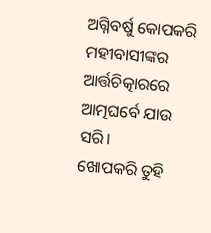ଅଗ୍ନିବର୍ଷୁ କୋପକରି
ମହୀବାସୀଙ୍କର ଆର୍ତ୍ତଚିତ୍କାରରେ
ଆତ୍ମଘର୍ବେ ଯାଉ ସରି।
ଖୋପକରି ତୁହି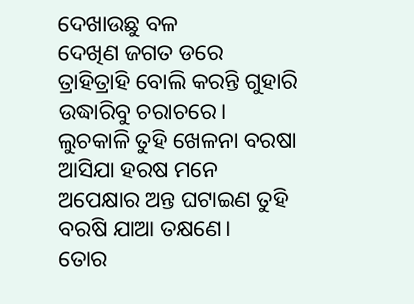ଦେଖାଉଛୁ ବଳ
ଦେଖିଣ ଜଗତ ଡରେ
ତ୍ରାହିତ୍ରାହି ବୋଲି କରନ୍ତି ଗୁହାରି
ଉଦ୍ଧାରିବୁ ଚରାଚରେ।
ଲୁଚକାଳି ତୁହି ଖେଳନା ବରଷା
ଆସିଯା ହରଷ ମନେ
ଅପେକ୍ଷାର ଅନ୍ତ ଘଟାଇଣ ତୁହି
ବରଷି ଯାଆ ତକ୍ଷଣେ।
ତୋର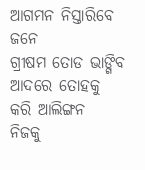ଆଗମନ ନିସ୍ତାରିବେ ଜନେ
ଗ୍ରୀଷମ ତୋଡ ଭାଙ୍ଗିବ
ଆଦରେ ତୋହକୁ କରି ଆଲିଙ୍ଗନ
ନିଜକୁ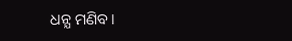ଧନ୍ଯ ମଣିବ।